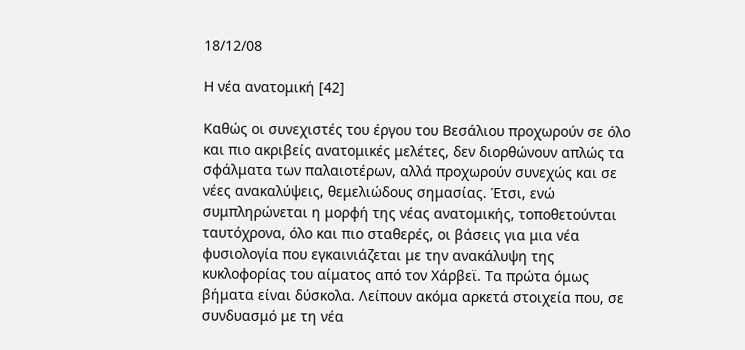18/12/08

Η νέα ανατομική [42]

Καθώς οι συνεχιστές του έργου του Βεσάλιου προχωρούν σε όλο και πιο ακριβείς ανατομικές μελέτες, δεν διορθώνουν απλώς τα σφάλματα των παλαιοτέρων, αλλά προχωρούν συνεχώς και σε νέες ανακαλύψεις, θεμελιώδους σημασίας. Έτσι, ενώ συμπληρώνεται η μορφή της νέας ανατομικής, τοποθετούνται ταυτόχρονα, όλο και πιο σταθερές, οι βάσεις για μια νέα φυσιολογία που εγκαινιάζεται με την ανακάλυψη της κυκλοφορίας του αίματος από τον Χάρβεϊ. Τα πρώτα όμως βήματα είναι δύσκολα. Λείπουν ακόμα αρκετά στοιχεία που, σε συνδυασμό με τη νέα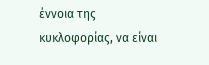έννοια της κυκλοφορίας, να είναι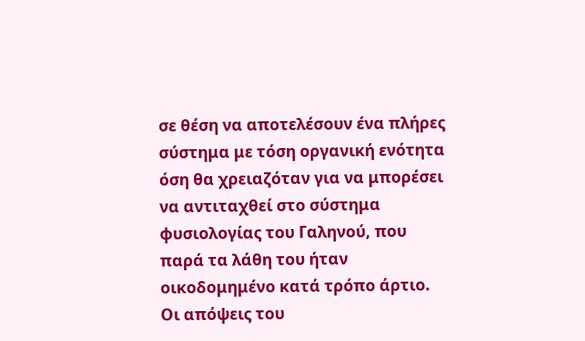σε θέση να αποτελέσουν ένα πλήρες σύστημα με τόση οργανική ενότητα όση θα χρειαζόταν για να μπορέσει να αντιταχθεί στο σύστημα φυσιολογίας του Γαληνού, που παρά τα λάθη του ήταν οικοδομημένο κατά τρόπο άρτιο. Οι απόψεις του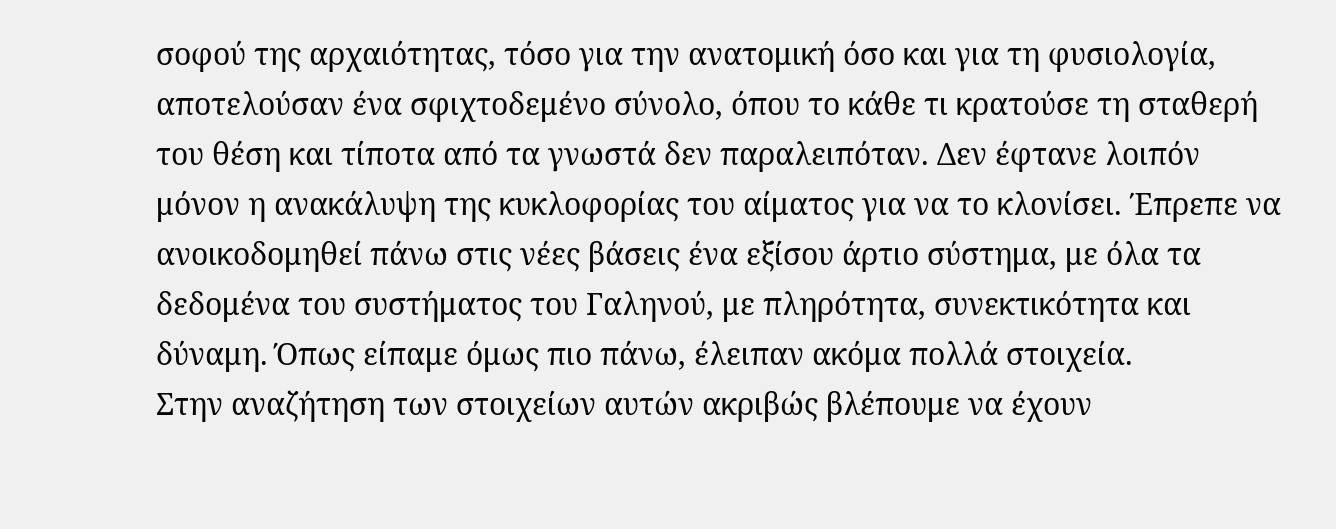σοφού της αρχαιότητας, τόσο για την ανατομική όσο και για τη φυσιολογία, αποτελούσαν ένα σφιχτοδεμένο σύνολο, όπου το κάθε τι κρατούσε τη σταθερή του θέση και τίποτα από τα γνωστά δεν παραλειπόταν. Δεν έφτανε λοιπόν μόνον η ανακάλυψη της κυκλοφορίας του αίματος για να το κλονίσει. Έπρεπε να ανοικοδομηθεί πάνω στις νέες βάσεις ένα εξίσου άρτιο σύστημα, με όλα τα δεδομένα του συστήματος του Γαληνού, με πληρότητα, συνεκτικότητα και δύναμη. Όπως είπαμε όμως πιο πάνω, έλειπαν ακόμα πολλά στοιχεία.
Στην αναζήτηση των στοιχείων αυτών ακριβώς βλέπουμε να έχουν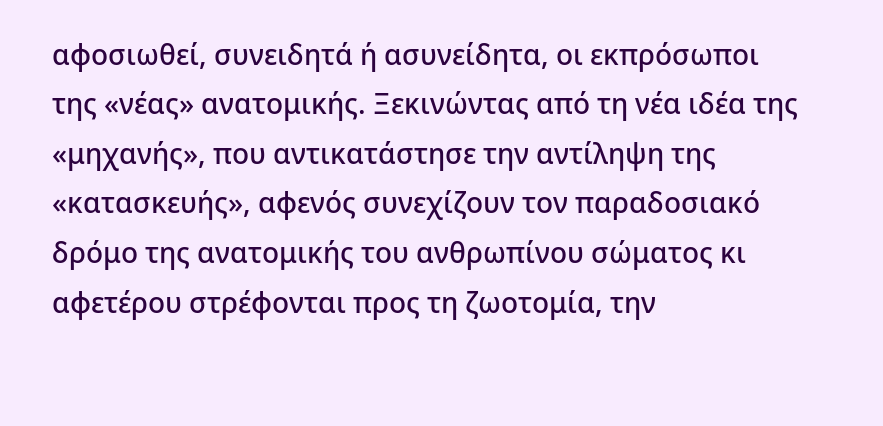αφοσιωθεί, συνειδητά ή ασυνείδητα, οι εκπρόσωποι της «νέας» ανατομικής. Ξεκινώντας από τη νέα ιδέα της «μηχανής», που αντικατάστησε την αντίληψη της «κατασκευής», αφενός συνεχίζουν τον παραδοσιακό δρόμο της ανατομικής του ανθρωπίνου σώματος κι αφετέρου στρέφονται προς τη ζωοτομία, την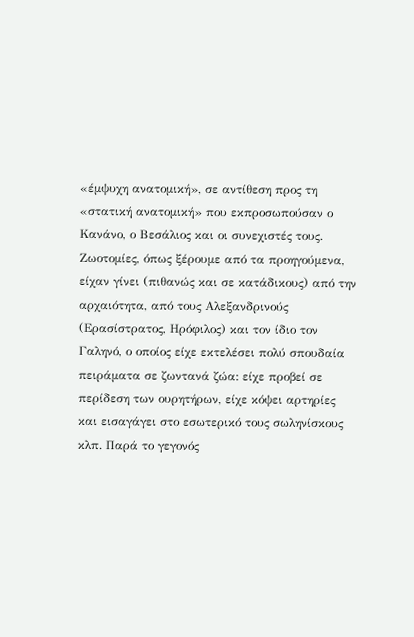«έμψυχη ανατομική», σε αντίθεση προς τη «στατική ανατομική» που εκπροσωπούσαν ο Κανάνο, ο Βεσάλιος και οι συνεχιστές τους.
Ζωοτομίες, όπως ξέρουμε από τα προηγούμενα, είχαν γίνει (πιθανώς και σε κατάδικους) από την αρχαιότητα, από τους Αλεξανδρινούς (Ερασίστρατος, Ηρόφιλος) και τον ίδιο τον Γαληνό, ο οποίος είχε εκτελέσει πολύ σπουδαία πειράματα σε ζωντανά ζώα: είχε προβεί σε περίδεση των ουρητήρων, είχε κόψει αρτηρίες και εισαγάγει στο εσωτερικό τους σωληνίσκους κλπ. Παρά το γεγονός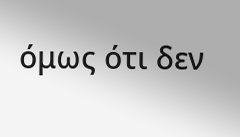όμως ότι δεν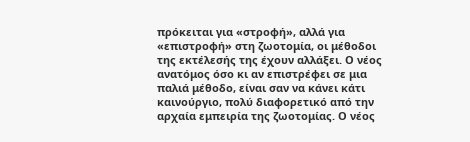πρόκειται για «στροφή», αλλά για «επιστροφή» στη ζωοτομία, οι μέθοδοι της εκτέλεσής της έχουν αλλάξει. Ο νέος ανατόμος όσο κι αν επιστρέφει σε μια παλιά μέθοδο, είναι σαν να κάνει κάτι καινούργιο, πολύ διαφορετικό από την αρχαία εμπειρία της ζωοτομίας. Ο νέος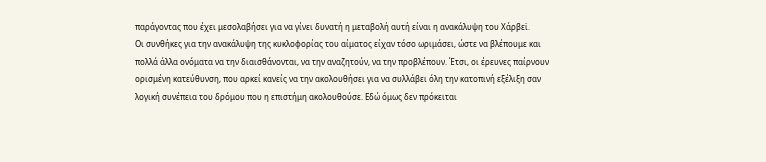παράγοντας που έχει μεσολαβήσει για να γίνει δυνατή η μεταβολή αυτή είναι η ανακάλυψη του Χάρβεϊ.
Οι συνθήκες για την ανακάλυψη της κυκλοφορίας του αίματος είχαν τόσο ωριμάσει, ώστε να βλέπουμε και πολλά άλλα ονόματα να την διαισθάνονται, να την αναζητούν, να την προβλέπουν. Έτσι, οι έρευνες παίρνουν ορισμένη κατεύθυνση, που αρκεί κανείς να την ακολουθήσει για να συλλάβει όλη την κατοπινή εξέλιξη σαν λογική συνέπεια του δρόμου που η επιστήμη ακολουθούσε. Εδώ όμως δεν πρόκειται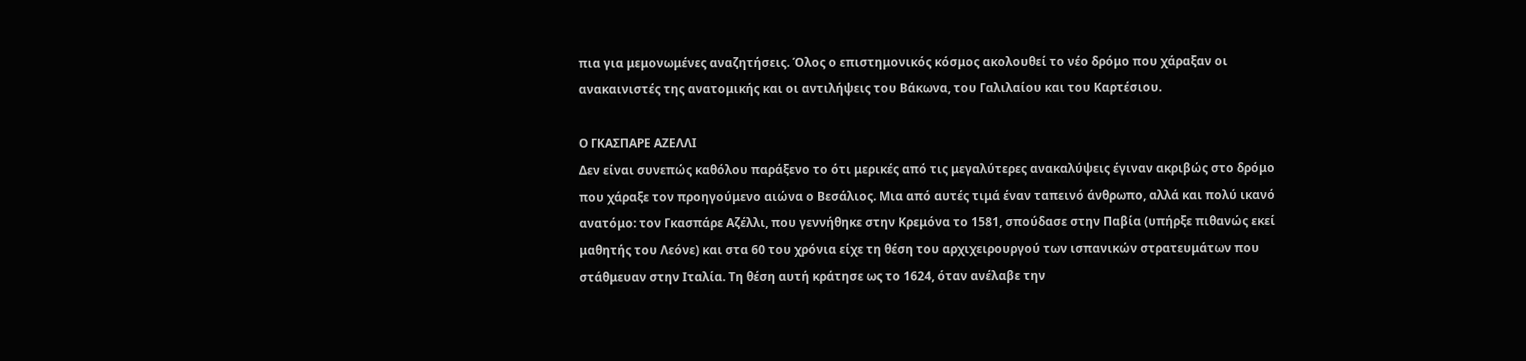πια για μεμονωμένες αναζητήσεις. Όλος ο επιστημονικός κόσμος ακολουθεί το νέο δρόμο που χάραξαν οι ανακαινιστές της ανατομικής και οι αντιλήψεις του Βάκωνα, του Γαλιλαίου και του Καρτέσιου.

Ο ΓΚΑΣΠΑΡΕ ΑΖΕΛΛΙ
Δεν είναι συνεπώς καθόλου παράξενο το ότι μερικές από τις μεγαλύτερες ανακαλύψεις έγιναν ακριβώς στο δρόμο που χάραξε τον προηγούμενο αιώνα ο Βεσάλιος. Μια από αυτές τιμά έναν ταπεινό άνθρωπο, αλλά και πολύ ικανό ανατόμο: τον Γκασπάρε Αζέλλι, που γεννήθηκε στην Κρεμόνα το 1581, σπούδασε στην Παβία (υπήρξε πιθανώς εκεί μαθητής του Λεόνε) και στα 60 του χρόνια είχε τη θέση του αρχιχειρουργού των ισπανικών στρατευμάτων που στάθμευαν στην Ιταλία. Τη θέση αυτή κράτησε ως το 1624, όταν ανέλαβε την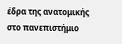έδρα της ανατομικής στο πανεπιστήμιο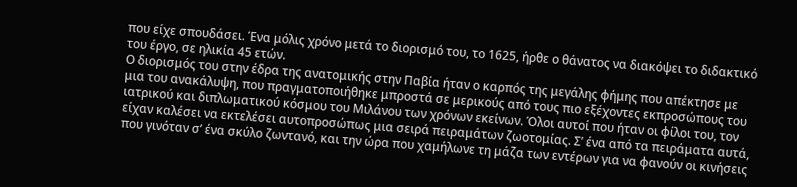που είχε σπουδάσει. Ένα μόλις χρόνο μετά το διορισμό του, το 1625, ήρθε ο θάνατος να διακόψει το διδακτικό του έργο, σε ηλικία 45 ετών.
Ο διορισμός του στην έδρα της ανατομικής στην Παβία ήταν ο καρπός της μεγάλης φήμης που απέκτησε με μια του ανακάλυψη, που πραγματοποιήθηκε μπροστά σε μερικούς από τους πιο εξέχοντες εκπροσώπους του ιατρικού και διπλωματικού κόσμου του Μιλάνου των χρόνων εκείνων. Όλοι αυτοί που ήταν οι φίλοι του, τον είχαν καλέσει να εκτελέσει αυτοπροσώπως μια σειρά πειραμάτων ζωοτομίας. Σ’ ένα από τα πειράματα αυτά, που γινόταν σ’ ένα σκύλο ζωντανό, και την ώρα που χαμήλωνε τη μάζα των εντέρων για να φανούν οι κινήσεις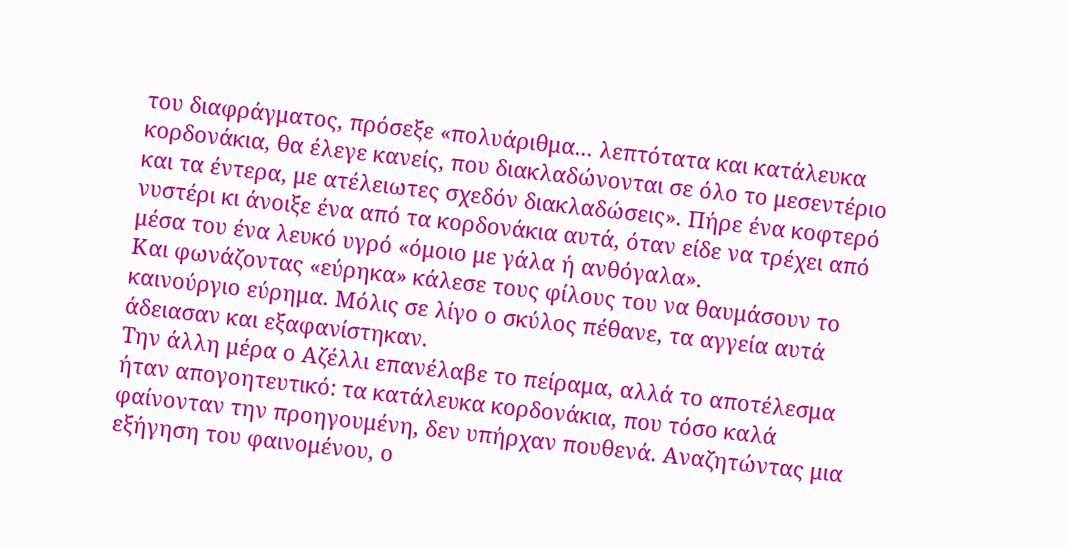του διαφράγματος, πρόσεξε «πολυάριθμα... λεπτότατα και κατάλευκα κορδονάκια, θα έλεγε κανείς, που διακλαδώνονται σε όλο το μεσεντέριο και τα έντερα, με ατέλειωτες σχεδόν διακλαδώσεις». Πήρε ένα κοφτερό νυστέρι κι άνοιξε ένα από τα κορδονάκια αυτά, όταν είδε να τρέχει από μέσα του ένα λευκό υγρό «όμοιο με γάλα ή ανθόγαλα».
Και φωνάζοντας «εύρηκα» κάλεσε τους φίλους του να θαυμάσουν το καινούργιο εύρημα. Μόλις σε λίγο ο σκύλος πέθανε, τα αγγεία αυτά άδειασαν και εξαφανίστηκαν.
Την άλλη μέρα ο Αζέλλι επανέλαβε το πείραμα, αλλά το αποτέλεσμα ήταν απογοητευτικό: τα κατάλευκα κορδονάκια, που τόσο καλά φαίνονταν την προηγουμένη, δεν υπήρχαν πουθενά. Αναζητώντας μια εξήγηση του φαινομένου, ο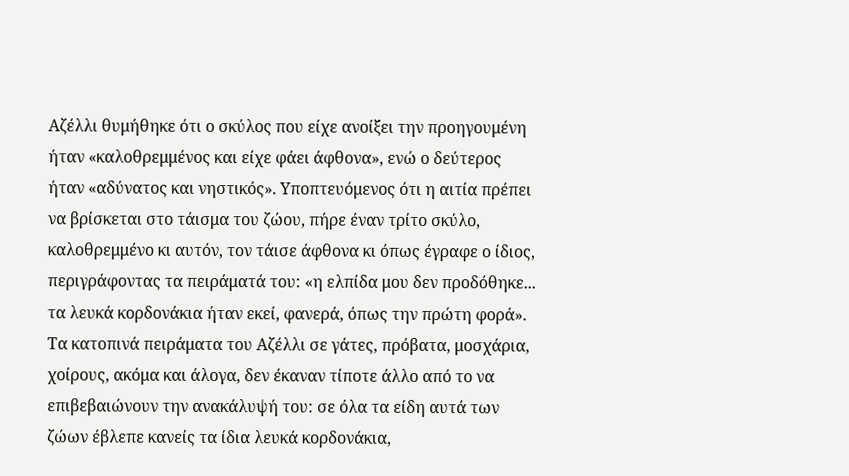Αζέλλι θυμήθηκε ότι ο σκύλος που είχε ανοίξει την προηγουμένη ήταν «καλοθρεμμένος και είχε φάει άφθονα», ενώ ο δεύτερος ήταν «αδύνατος και νηστικός». Υποπτευόμενος ότι η αιτία πρέπει να βρίσκεται στο τάισμα του ζώου, πήρε έναν τρίτο σκύλο, καλοθρεμμένο κι αυτόν, τον τάισε άφθονα κι όπως έγραφε ο ίδιος, περιγράφοντας τα πειράματά του: «η ελπίδα μου δεν προδόθηκε... τα λευκά κορδονάκια ήταν εκεί, φανερά, όπως την πρώτη φορά».
Τα κατοπινά πειράματα του Αζέλλι σε γάτες, πρόβατα, μοσχάρια, χοίρους, ακόμα και άλογα, δεν έκαναν τίποτε άλλο από το να επιβεβαιώνουν την ανακάλυψή του: σε όλα τα είδη αυτά των ζώων έβλεπε κανείς τα ίδια λευκά κορδονάκια,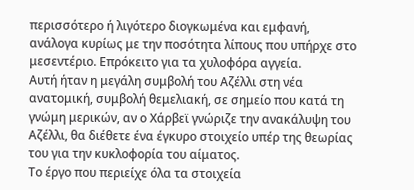περισσότερο ή λιγότερο διογκωμένα και εμφανή, ανάλογα κυρίως με την ποσότητα λίπους που υπήρχε στο μεσεντέριο. Επρόκειτο για τα χυλοφόρα αγγεία.
Αυτή ήταν η μεγάλη συμβολή του Αζέλλι στη νέα ανατομική, συμβολή θεμελιακή, σε σημείο που κατά τη γνώμη μερικών, αν ο Χάρβεϊ γνώριζε την ανακάλυψη του Αζέλλι, θα διέθετε ένα έγκυρο στοιχείο υπέρ της θεωρίας του για την κυκλοφορία του αίματος.
Το έργο που περιείχε όλα τα στοιχεία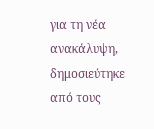για τη νέα ανακάλυψη, δημοσιεύτηκε από τους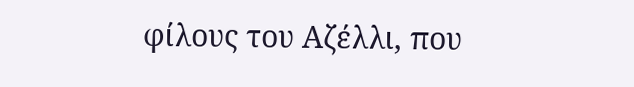φίλους του Αζέλλι, που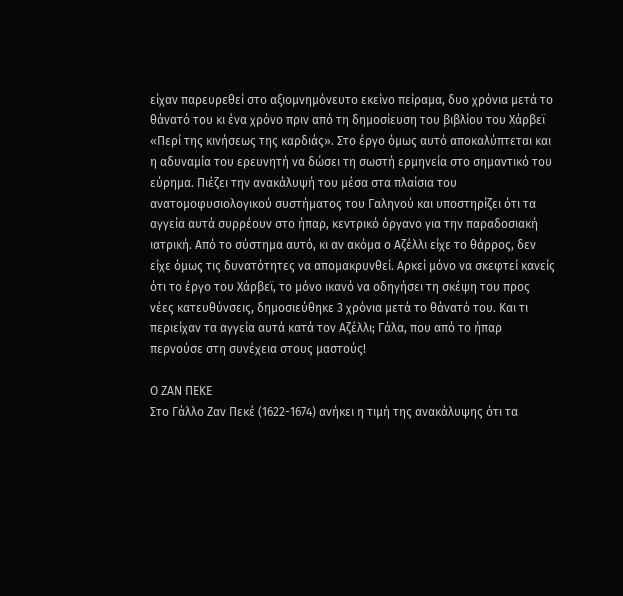είχαν παρευρεθεί στο αξιομνημόνευτο εκείνο πείραμα, δυο χρόνια μετά το θάνατό του κι ένα χρόνο πριν από τη δημοσίευση του βιβλίου του Χάρβεϊ «Περί της κινήσεως της καρδιάς». Στο έργο όμως αυτό αποκαλύπτεται και η αδυναμία του ερευνητή να δώσει τη σωστή ερμηνεία στο σημαντικό του εύρημα. Πιέζει την ανακάλυψή του μέσα στα πλαίσια του ανατομοφυσιολογικού συστήματος του Γαληνού και υποστηρίζει ότι τα αγγεία αυτά συρρέουν στο ήπαρ, κεντρικό όργανο για την παραδοσιακή ιατρική. Από το σύστημα αυτό, κι αν ακόμα ο Αζέλλι είχε το θάρρος, δεν είχε όμως τις δυνατότητες να απομακρυνθεί. Αρκεί μόνο να σκεφτεί κανείς ότι το έργο του Χάρβεϊ, το μόνο ικανό να οδηγήσει τη σκέψη του προς νέες κατευθύνσεις, δημοσιεύθηκε 3 χρόνια μετά το θάνατό του. Και τι περιείχαν τα αγγεία αυτά κατά τον Αζέλλι; Γάλα, που από το ήπαρ περνούσε στη συνέχεια στους μαστούς!

Ο ΖΑΝ ΠΕΚΕ
Στο Γάλλο Ζαν Πεκέ (1622-1674) ανήκει η τιμή της ανακάλυψης ότι τα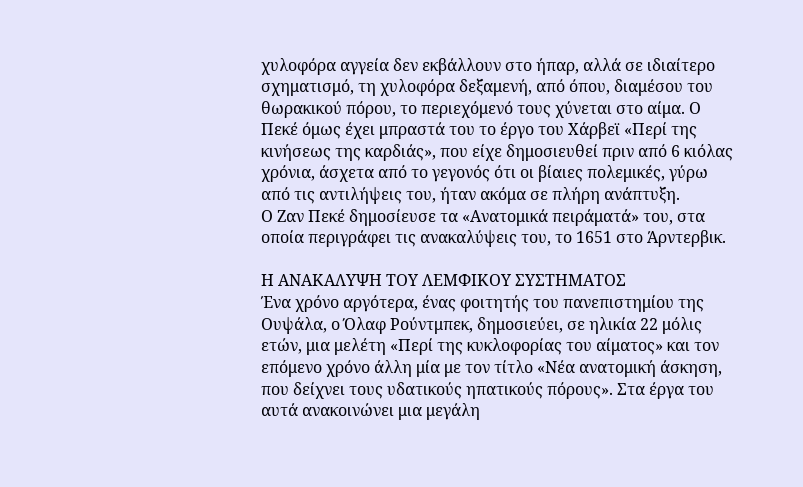χυλοφόρα αγγεία δεν εκβάλλουν στο ήπαρ, αλλά σε ιδιαίτερο σχηματισμό, τη χυλοφόρα δεξαμενή, από όπου, διαμέσου του θωρακικού πόρου, το περιεχόμενό τους χύνεται στο αίμα. Ο Πεκέ όμως έχει μπραστά του το έργο του Χάρβεϊ «Περί της κινήσεως της καρδιάς», που είχε δημοσιευθεί πριν από 6 κιόλας χρόνια, άσχετα από το γεγονός ότι οι βίαιες πολεμικές, γύρω από τις αντιλήψεις του, ήταν ακόμα σε πλήρη ανάπτυξη.
Ο Ζαν Πεκέ δημοσίευσε τα «Ανατομικά πειράματά» του, στα οποία περιγράφει τις ανακαλύψεις του, το 1651 στο Άρντερβικ.

Η ΑΝΑΚΑΛΥΨΗ ΤΟΥ ΛΕΜΦΙΚΟΥ ΣΥΣΤΗΜΑΤΟΣ
Ένα χρόνο αργότερα, ένας φοιτητής του πανεπιστημίου της Ουψάλα, ο Όλαφ Ρούντμπεκ, δημοσιεύει, σε ηλικία 22 μόλις ετών, μια μελέτη «Περί της κυκλοφορίας του αίματος» και τον επόμενο χρόνο άλλη μία με τον τίτλο «Νέα ανατομική άσκηση, που δείχνει τους υδατικούς ηπατικούς πόρους». Στα έργα του αυτά ανακοινώνει μια μεγάλη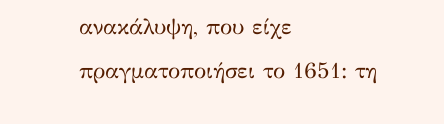ανακάλυψη, που είχε πραγματοποιήσει το 1651: τη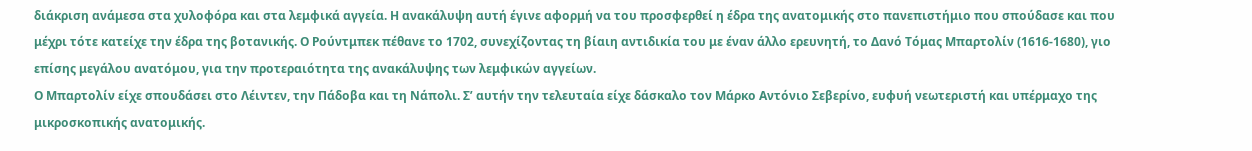διάκριση ανάμεσα στα χυλοφόρα και στα λεμφικά αγγεία. Η ανακάλυψη αυτή έγινε αφορμή να του προσφερθεί η έδρα της ανατομικής στο πανεπιστήμιο που σπούδασε και που μέχρι τότε κατείχε την έδρα της βοτανικής. Ο Ρούντμπεκ πέθανε το 1702, συνεχίζοντας τη βίαιη αντιδικία του με έναν άλλο ερευνητή, το Δανό Τόμας Μπαρτολίν (1616-1680), γιο επίσης μεγάλου ανατόμου, για την προτεραιότητα της ανακάλυψης των λεμφικών αγγείων.
Ο Μπαρτολίν είχε σπουδάσει στο Λέιντεν, την Πάδοβα και τη Νάπολι. Σ’ αυτήν την τελευταία είχε δάσκαλο τον Μάρκο Αντόνιο Σεβερίνο, ευφυή νεωτεριστή και υπέρμαχο της μικροσκοπικής ανατομικής.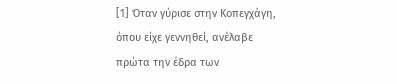[1] Όταν γύρισε στην Κοπεγχάγη, όπου είχε γεννηθεί, ανέλαβε πρώτα την έδρα των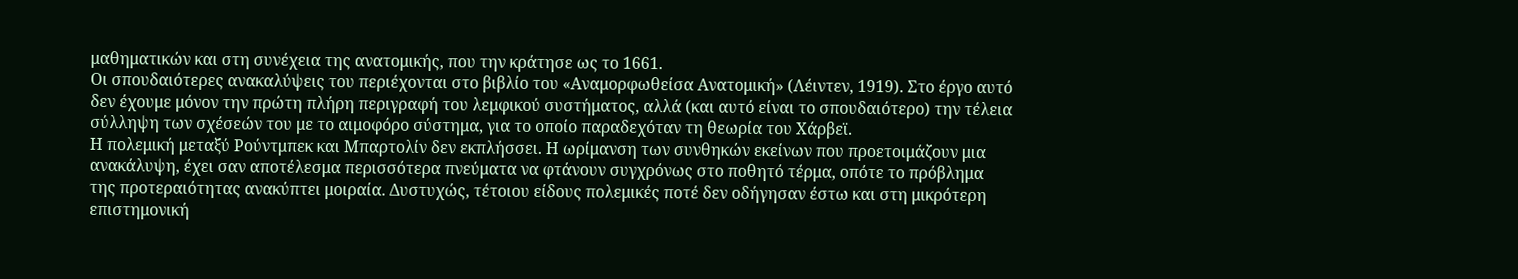μαθηματικών και στη συνέχεια της ανατομικής, που την κράτησε ως το 1661.
Οι σπουδαιότερες ανακαλύψεις του περιέχονται στο βιβλίο του «Αναμορφωθείσα Ανατομική» (Λέιντεν, 1919). Στο έργο αυτό δεν έχουμε μόνον την πρώτη πλήρη περιγραφή του λεμφικού συστήματος, αλλά (και αυτό είναι το σπουδαιότερο) την τέλεια σύλληψη των σχέσεών του με το αιμοφόρο σύστημα, για το οποίο παραδεχόταν τη θεωρία του Χάρβεϊ.
Η πολεμική μεταξύ Ρούντμπεκ και Μπαρτολίν δεν εκπλήσσει. Η ωρίμανση των συνθηκών εκείνων που προετοιμάζουν μια ανακάλυψη, έχει σαν αποτέλεσμα περισσότερα πνεύματα να φτάνουν συγχρόνως στο ποθητό τέρμα, οπότε το πρόβλημα της προτεραιότητας ανακύπτει μοιραία. Δυστυχώς, τέτοιου είδους πολεμικές ποτέ δεν οδήγησαν έστω και στη μικρότερη επιστημονική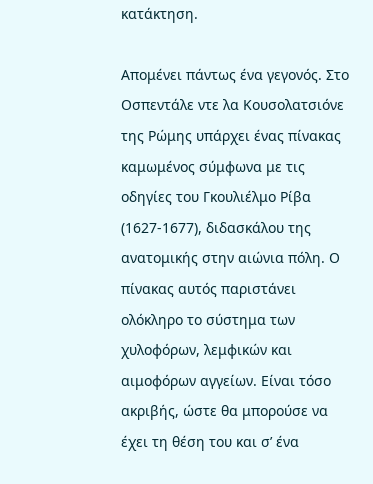κατάκτηση.

Απομένει πάντως ένα γεγονός. Στο Οσπεντάλε ντε λα Κουσολατσιόνε της Ρώμης υπάρχει ένας πίνακας καμωμένος σύμφωνα με τις οδηγίες του Γκουλιέλμο Ρίβα (1627-1677), διδασκάλου της ανατομικής στην αιώνια πόλη. Ο πίνακας αυτός παριστάνει ολόκληρο το σύστημα των χυλοφόρων, λεμφικών και αιμοφόρων αγγείων. Είναι τόσο ακριβής, ώστε θα μπορούσε να έχει τη θέση του και σ’ ένα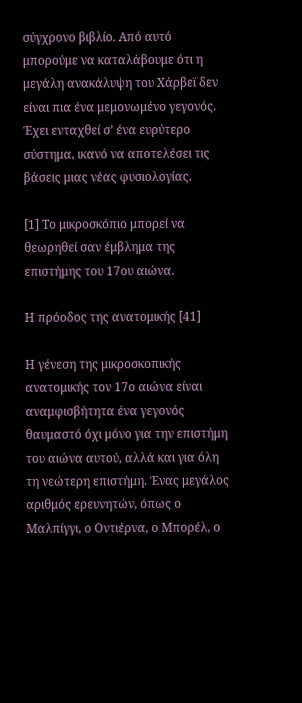σύγχρονο βιβλίο. Από αυτό μπορούμε να καταλάβουμε ότι η μεγάλη ανακάλυψη του Χάρβεϊ δεν είναι πια ένα μεμονωμένο γεγονός. Έχει ενταχθεί σ’ ένα ευρύτερο σύστημα, ικανό να αποτελέσει τις βάσεις μιας νέας φυσιολογίας.

[1] Το μικροσκόπιο μπορεί να θεωρηθεί σαν έμβλημα της επιστήμης του 17ου αιώνα.

Η πρόοδος της ανατομικής [41]

Η γένεση της μικροσκοπικής ανατομικής τον 17ο αιώνα είναι αναμφισβήτητα ένα γεγονός θαυμαστό όχι μόνο για την επιστήμη του αιώνα αυτού, αλλά και για όλη τη νεώτερη επιστήμη. Ένας μεγάλος αριθμός ερευνητών, όπως ο Μαλπίγγι, ο Οντιέρνα, ο Μπορέλ, ο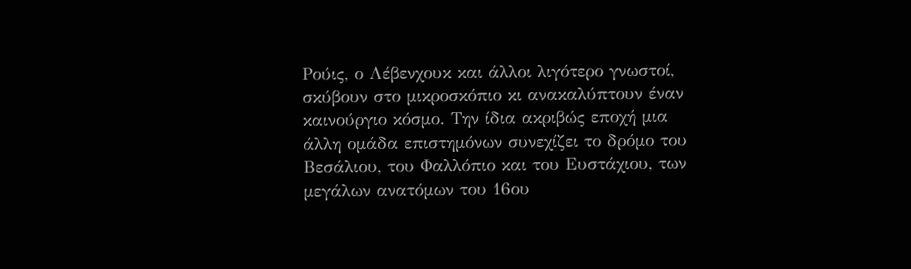Ρούις, ο Λέβενχουκ και άλλοι λιγότερο γνωστοί, σκύβουν στο μικροσκόπιο κι ανακαλύπτουν έναν καινούργιο κόσμο. Την ίδια ακριβώς εποχή μια άλλη ομάδα επιστημόνων συνεχίζει το δρόμο του Βεσάλιου, του Φαλλόπιο και του Ευστάχιου, των μεγάλων ανατόμων του 16ου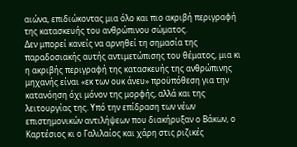αιώνα, επιδιώκοντας μια όλο και πιο ακριβή περιγραφή της κατασκευής του ανθρώπινου σώματος.
Δεν μπορεί κανείς να αρνηθεί τη σημασία της παραδοσιακής αυτής αντιμετώπισης του θέματος, μια κι η ακριβής περιγραφή της κατασκευής της ανθρώπινης μηχανής είναι «εκ των ουκ άνευ» προϋπόθεση για την κατανόηση όχι μόνον της μορφής, αλλά και της λειτουργίας της. Υπό την επίδραση των νέων επιστημονικών αντιλήψεων που διακήρυξαν ο Βάκων, ο Καρτέσιος κι ο Γαλιλαίος και χάρη στις ριζικές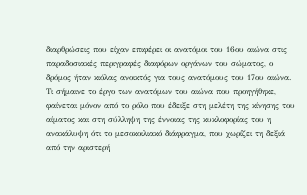διαρθρώσεις που είχαν επιφέρει οι ανατόμοι του 16ου αιώνα στις παραδοσιακές περιγραφές διαφόρων οργάνων του σώματος, ο δρόμος ήταν κιόλας ανοικτός για τους ανατόμους του 17ου αιώνα.
Τι σήμαινε το έργο των ανατόμων του αιώνα που προηγήθηκε, φαίνεται μόνον από το ρόλο που έδειξε στη μελέτη της κίνησης του αίματος και στη σύλληψη της έννοιας της κυκλοφορίας του η ανακάλυψη ότι το μεσοκοιλιακό διάφραγμα, που χωρίζει τη δεξιά από την αριστερή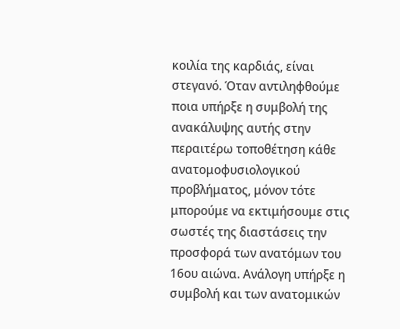κοιλία της καρδιάς, είναι στεγανό. Όταν αντιληφθούμε ποια υπήρξε η συμβολή της ανακάλυψης αυτής στην περαιτέρω τοποθέτηση κάθε ανατομοφυσιολογικού προβλήματος, μόνον τότε μπορούμε να εκτιμήσουμε στις σωστές της διαστάσεις την προσφορά των ανατόμων του 16ου αιώνα. Ανάλογη υπήρξε η συμβολή και των ανατομικών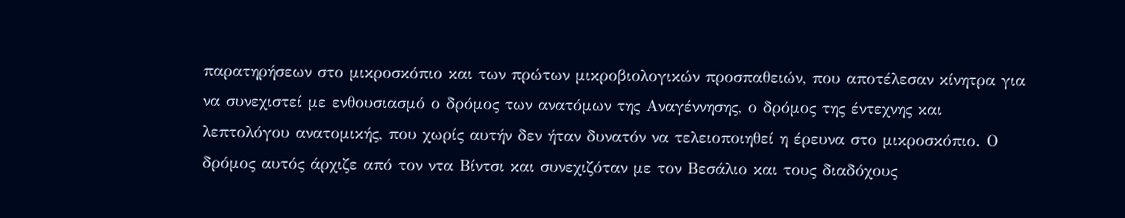παρατηρήσεων στο μικροσκόπιο και των πρώτων μικροβιολογικών προσπαθειών, που αποτέλεσαν κίνητρα για να συνεχιστεί με ενθουσιασμό ο δρόμος των ανατόμων της Αναγέννησης, ο δρόμος της έντεχνης και λεπτολόγου ανατομικής, που χωρίς αυτήν δεν ήταν δυνατόν να τελειοποιηθεί η έρευνα στο μικροσκόπιο. Ο δρόμος αυτός άρχιζε από τον ντα Βίντσι και συνεχιζόταν με τον Βεσάλιο και τους διαδόχους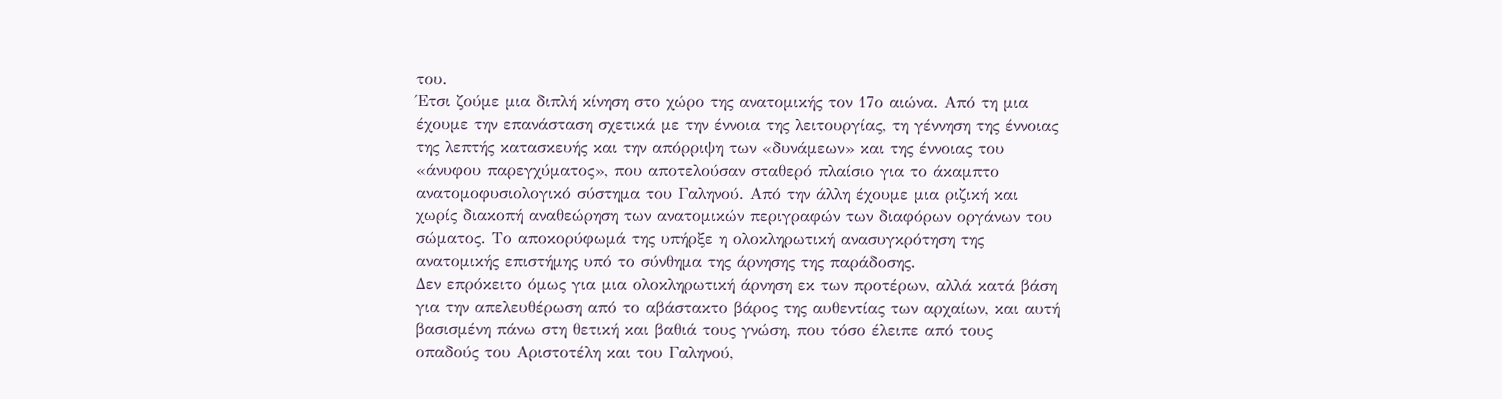του.
Έτσι ζούμε μια διπλή κίνηση στο χώρο της ανατομικής τον 17ο αιώνα. Από τη μια έχουμε την επανάσταση σχετικά με την έννοια της λειτουργίας, τη γέννηση της έννοιας της λεπτής κατασκευής και την απόρριψη των «δυνάμεων» και της έννοιας του «άνυφου παρεγχύματος», που αποτελούσαν σταθερό πλαίσιο για το άκαμπτο ανατομοφυσιολογικό σύστημα του Γαληνού. Από την άλλη έχουμε μια ριζική και χωρίς διακοπή αναθεώρηση των ανατομικών περιγραφών των διαφόρων οργάνων του σώματος. Το αποκορύφωμά της υπήρξε η ολοκληρωτική ανασυγκρότηση της ανατομικής επιστήμης υπό το σύνθημα της άρνησης της παράδοσης.
Δεν επρόκειτο όμως για μια ολοκληρωτική άρνηση εκ των προτέρων, αλλά κατά βάση για την απελευθέρωση από το αβάστακτο βάρος της αυθεντίας των αρχαίων, και αυτή βασισμένη πάνω στη θετική και βαθιά τους γνώση, που τόσο έλειπε από τους οπαδούς του Αριστοτέλη και του Γαληνού,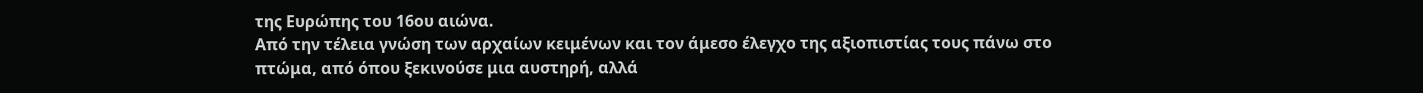της Ευρώπης του 16ου αιώνα.
Από την τέλεια γνώση των αρχαίων κειμένων και τον άμεσο έλεγχο της αξιοπιστίας τους πάνω στο πτώμα, από όπου ξεκινούσε μια αυστηρή, αλλά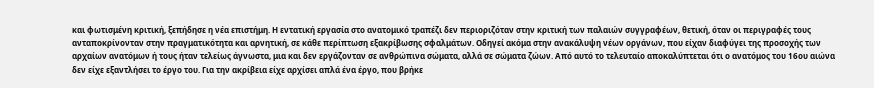και φωτισμένη κριτική, ξεπήδησε η νέα επιστήμη. Η εντατική εργασία στο ανατομικό τραπέζι δεν περιοριζόταν στην κριτική των παλαιών συγγραφέων, θετική, όταν οι περιγραφές τους ανταποκρίνονταν στην πραγματικότητα και αρνητική, σε κάθε περίπτωση εξακρίβωσης σφαλμάτων. Οδηγεί ακόμα στην ανακάλυψη νέων οργάνων, που είχαν διαφύγει της προσοχής των αρχαίων ανατόμων ή τους ήταν τελείως άγνωστα, μια και δεν εργάζονταν σε ανθρώπινα σώματα, αλλά σε σώματα ζώων. Από αυτό το τελευταίο αποκαλύπτεται ότι ο ανατόμος του 16ου αιώνα δεν είχε εξαντλήσει το έργο του. Για την ακρίβεια είχε αρχίσει απλά ένα έργο, που βρήκε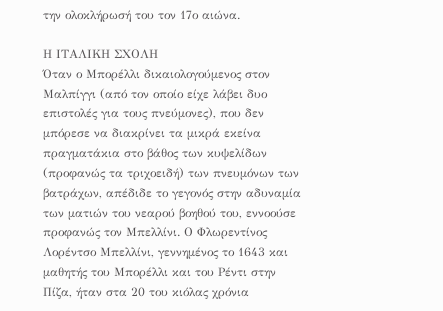την ολοκλήρωσή του τον 17ο αιώνα.

Η ΙΤΑΛΙΚΗ ΣΧΟΛΗ
Όταν ο Μπορέλλι δικαιολογούμενος στον Μαλπίγγι (από τον οποίο είχε λάβει δυο επιστολές για τους πνεύμονες), που δεν μπόρεσε να διακρίνει τα μικρά εκείνα πραγματάκια στο βάθος των κυψελίδων (προφανώς τα τριχοειδή) των πνευμόνων των βατράχων, απέδιδε το γεγονός στην αδυναμία των ματιών του νεαρού βοηθού του, εννοούσε προφανώς τον Μπελλίνι. Ο Φλωρεντίνος Λορέντσο Μπελλίνι, γεννημένος το 1643 και μαθητής του Μπορέλλι και του Ρέντι στην Πίζα, ήταν στα 20 του κιόλας χρόνια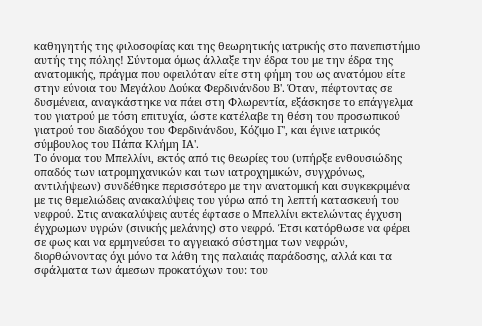καθηγητής της φιλοσοφίας και της θεωρητικής ιατρικής στο πανεπιστήμιο αυτής της πόλης! Σύντομα όμως άλλαξε την έδρα του με την έδρα της ανατομικής, πράγμα που οφειλόταν είτε στη φήμη του ως ανατόμου είτε στην εύνοια του Μεγάλου Δούκα Φερδινάνδου Β'. Όταν, πέφτοντας σε δυσμένεια, αναγκάστηκε να πάει στη Φλωρεντία, εξάσκησε το επάγγελμα του γιατρού με τόση επιτυχία, ώστε κατέλαβε τη θέση του προσωπικού γιατρού του διαδόχου του Φερδινάνδου, Κόζιμο Γ', και έγινε ιατρικός σύμβουλος του Πάπα Κλήμη ΙΑ'.
Το όνομα του Μπελλίνι, εκτός από τις θεωρίες του (υπήρξε ενθουσιώδης οπαδός των ιατρομηχανικών και των ιατροχημικών, συγχρόνως, αντιλήψεων) συνδέθηκε περισσότερο με την ανατομική και συγκεκριμένα με τις θεμελιώδεις ανακαλύψεις του γύρω από τη λεπτή κατασκευή του νεφρού. Στις ανακαλύψεις αυτές έφτασε ο Μπελλίνι εκτελώντας έγχυση έγχρωμων υγρών (σινικής μελάνης) στο νεφρό. Έτσι κατόρθωσε να φέρει σε φως και να ερμηνεύσει το αγγειακό σύστημα των νεφρών, διορθώνοντας όχι μόνο τα λάθη της παλαιάς παράδοσης, αλλά και τα σφάλματα των άμεσων προκατόχων του: του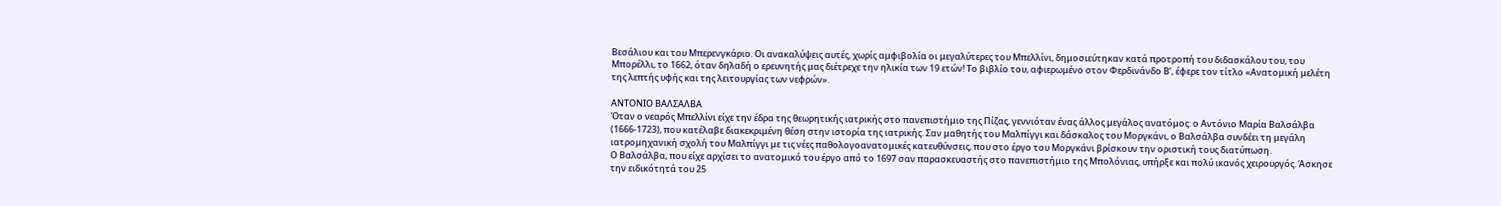Βεσάλιου και του Μπερενγκάριο. Οι ανακαλύψεις αυτές, χωρίς αμφιβολία οι μεγαλύτερες του Μπελλίνι, δημοσιεύτηκαν κατά προτροπή του διδασκάλου του, του Μπορέλλι, το 1662, όταν δηλαδή ο ερευνητής μας διέτρεχε την ηλικία των 19 ετών! Το βιβλίο του, αφιερωμένο στον Φερδινάνδο Β’, έφερε τον τίτλο «Ανατομική μελέτη της λεπτής υφής και της λειτουργίας των νεφρών».

ΑΝΤΟΝΙΟ ΒΑΛΣΑΛΒΑ
Όταν ο νεαρός Μπελλίνι είχε την έδρα της θεωρητικής ιατρικής στο πανεπιστήμιο της Πίζας, γεννιόταν ένας άλλος μεγάλος ανατόμος: ο Αντόνιο Μαρία Βαλσάλβα (1666-1723), που κατέλαβε διακεκριμένη θέση στην ιστορία της ιατρικής. Σαν μαθητής του Μαλπίγγι και δάσκαλος του Μοργκάνι, ο Βαλσάλβα συνδέει τη μεγάλη ιατρομηχανική σχολή του Μαλπίγγι με τις νέες παθολογοανατομικές κατευθύνσεις, που στο έργο του Μοργκάνι βρίσκουν την οριστική τους διατύπωση.
Ο Βαλσάλβα, που είχε αρχίσει το ανατομικό του έργο από το 1697 σαν παρασκευαστής στο πανεπιστήμιο της Μπολόνιας, υπήρξε και πολύ ικανός χειρουργός. Άσκησε την ειδικότητά του 25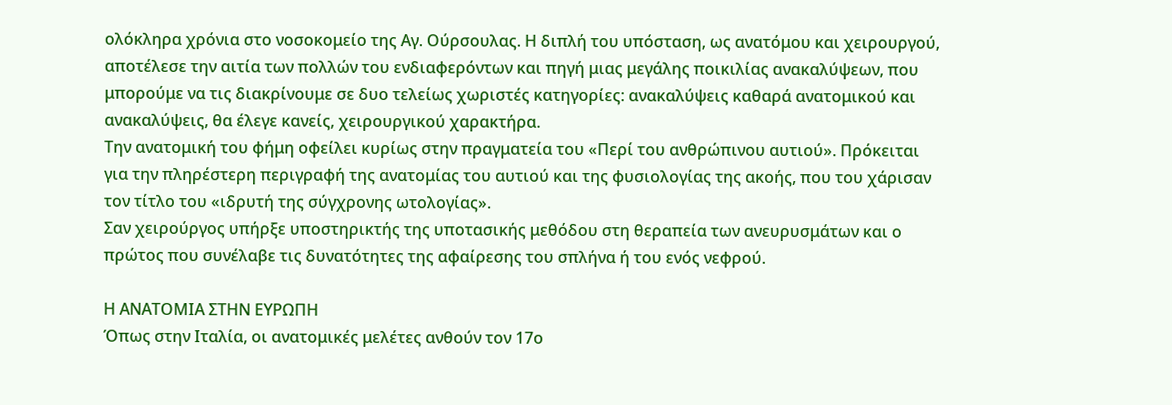ολόκληρα χρόνια στο νοσοκομείο της Αγ. Ούρσουλας. Η διπλή του υπόσταση, ως ανατόμου και χειρουργού, αποτέλεσε την αιτία των πολλών του ενδιαφερόντων και πηγή μιας μεγάλης ποικιλίας ανακαλύψεων, που μπορούμε να τις διακρίνουμε σε δυο τελείως χωριστές κατηγορίες: ανακαλύψεις καθαρά ανατομικού και ανακαλύψεις, θα έλεγε κανείς, χειρουργικού χαρακτήρα.
Την ανατομική του φήμη οφείλει κυρίως στην πραγματεία του «Περί του ανθρώπινου αυτιού». Πρόκειται για την πληρέστερη περιγραφή της ανατομίας του αυτιού και της φυσιολογίας της ακοής, που του χάρισαν τον τίτλο του «ιδρυτή της σύγχρονης ωτολογίας».
Σαν χειρούργος υπήρξε υποστηρικτής της υποτασικής μεθόδου στη θεραπεία των ανευρυσμάτων και ο πρώτος που συνέλαβε τις δυνατότητες της αφαίρεσης του σπλήνα ή του ενός νεφρού.

Η ΑΝΑΤΟΜΙΑ ΣΤΗΝ ΕΥΡΩΠΗ
Όπως στην Ιταλία, οι ανατομικές μελέτες ανθούν τον 17ο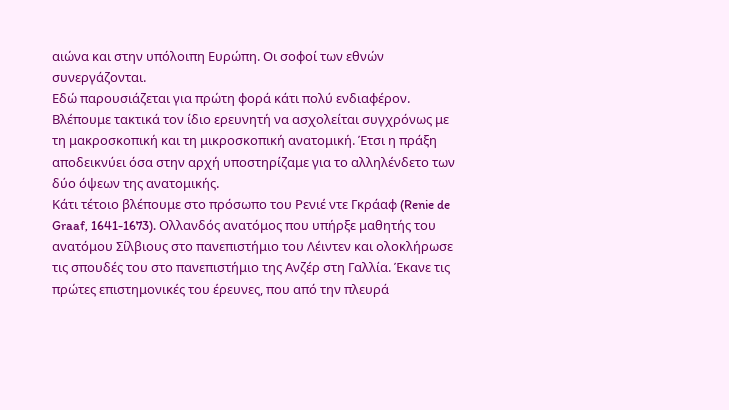αιώνα και στην υπόλοιπη Ευρώπη. Οι σοφοί των εθνών συνεργάζονται.
Εδώ παρουσιάζεται για πρώτη φορά κάτι πολύ ενδιαφέρον. Βλέπουμε τακτικά τον ίδιο ερευνητή να ασχολείται συγχρόνως με τη μακροσκοπική και τη μικροσκοπική ανατομική. Έτσι η πράξη αποδεικνύει όσα στην αρχή υποστηρίζαμε για το αλληλένδετο των δύο όψεων της ανατομικής.
Κάτι τέτοιο βλέπουμε στο πρόσωπο του Ρενιέ ντε Γκράαφ (Renie de Graaf, 1641-1673). Ολλανδός ανατόμος που υπήρξε μαθητής του ανατόμου Σίλβιους στο πανεπιστήμιο του Λέιντεν και ολοκλήρωσε τις σπουδές του στο πανεπιστήμιο της Ανζέρ στη Γαλλία. Έκανε τις πρώτες επιστημονικές του έρευνες, που από την πλευρά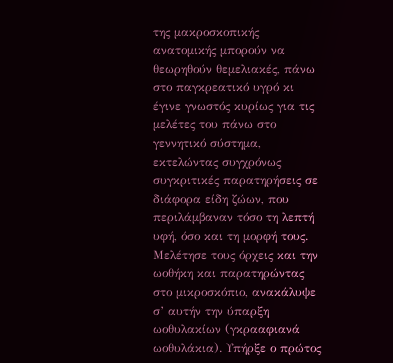της μακροσκοπικής ανατομικής μπορούν να θεωρηθούν θεμελιακές, πάνω στο παγκρεατικό υγρό κι έγινε γνωστός κυρίως για τις μελέτες του πάνω στο γεννητικό σύστημα, εκτελώντας συγχρόνως συγκριτικές παρατηρήσεις σε διάφορα είδη ζώων, που περιλάμβαναν τόσο τη λεπτή υφή, όσο και τη μορφή τους. Μελέτησε τους όρχεις και την ωοθήκη και παρατηρώντας στο μικροσκόπιο, ανακάλυψε σ’ αυτήν την ύπαρξη ωοθυλακίων (γκρααφιανά ωοθυλάκια). Υπήρξε ο πρώτος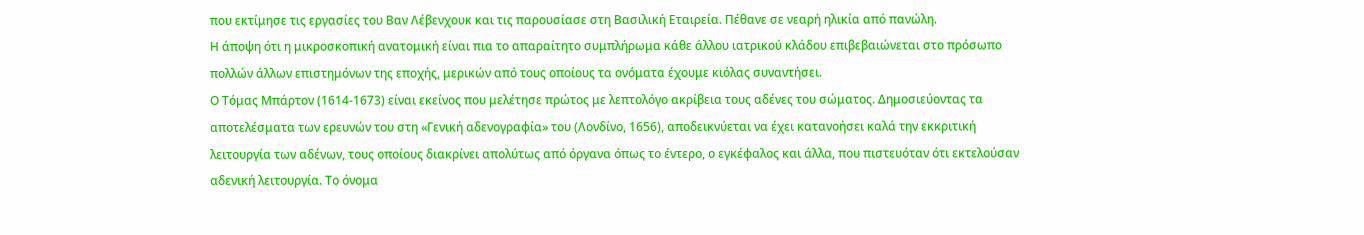που εκτίμησε τις εργασίες του Βαν Λέβενχουκ και τις παρουσίασε στη Βασιλική Εταιρεία. Πέθανε σε νεαρή ηλικία από πανώλη.
Η άποψη ότι η μικροσκοπική ανατομική είναι πια το απαραίτητο συμπλήρωμα κάθε άλλου ιατρικού κλάδου επιβεβαιώνεται στο πρόσωπο πολλών άλλων επιστημόνων της εποχής, μερικών από τους οποίους τα ονόματα έχουμε κιόλας συναντήσει.
Ο Τόμας Μπάρτον (1614-1673) είναι εκείνος που μελέτησε πρώτος με λεπτολόγο ακρίβεια τους αδένες του σώματος. Δημοσιεύοντας τα αποτελέσματα των ερευνών του στη «Γενική αδενογραφία» του (Λονδίνο, 1656), αποδεικνύεται να έχει κατανοήσει καλά την εκκριτική λειτουργία των αδένων, τους οποίους διακρίνει απολύτως από όργανα όπως το έντερο, ο εγκέφαλος και άλλα, που πιστευόταν ότι εκτελούσαν αδενική λειτουργία. Το όνομα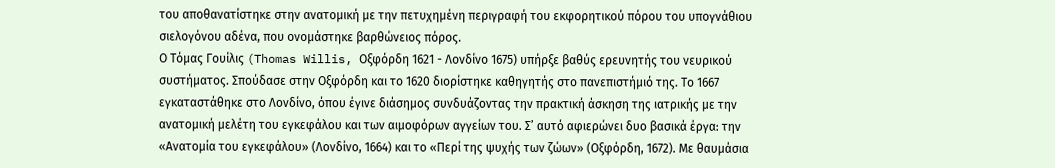του αποθανατίστηκε στην ανατομική με την πετυχημένη περιγραφή του εκφορητικού πόρου του υπογνάθιου σιελογόνου αδένα, που ονομάστηκε βαρθώνειος πόρος.
Ο Τόμας Γουίλις (Thomas Willis, Οξφόρδη 1621 - Λονδίνο 1675) υπήρξε βαθύς ερευνητής του νευρικού συστήματος. Σπούδασε στην Οξφόρδη και το 1620 διορίστηκε καθηγητής στο πανεπιστήμιό της. Το 1667 εγκαταστάθηκε στο Λονδίνο, όπου έγινε διάσημος συνδυάζοντας την πρακτική άσκηση της ιατρικής με την ανατομική μελέτη του εγκεφάλου και των αιμοφόρων αγγείων του. Σ’ αυτό αφιερώνει δυο βασικά έργα: την «Ανατομία του εγκεφάλου» (Λονδίνο, 1664) και το «Περί της ψυχής των ζώων» (Οξφόρδη, 1672). Με θαυμάσια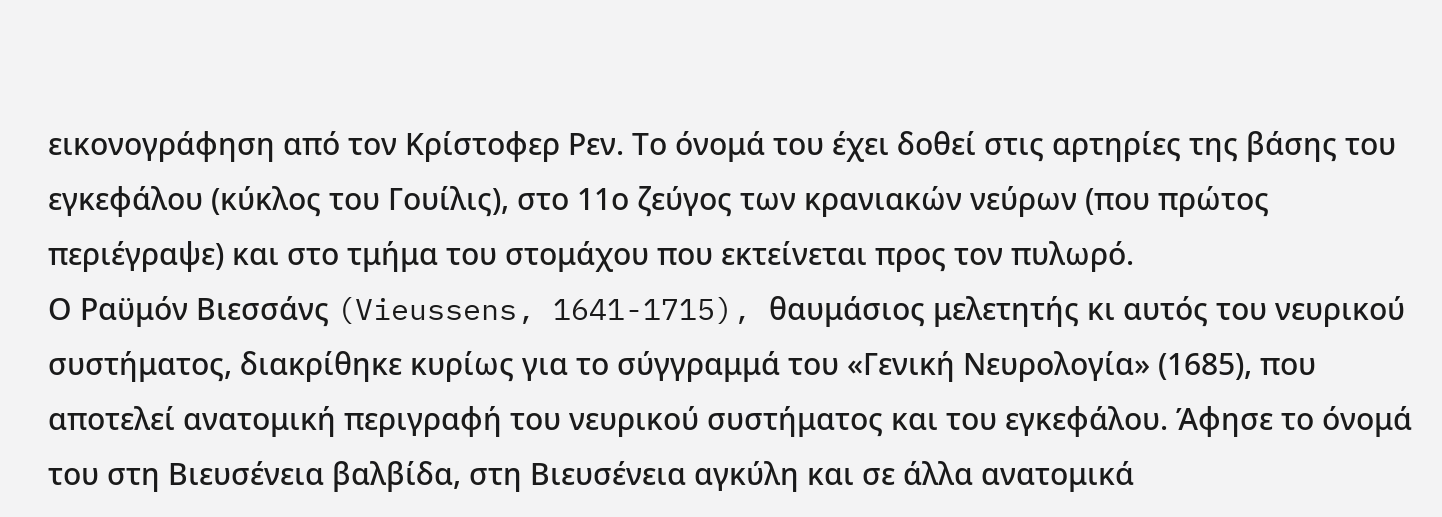εικονογράφηση από τον Κρίστοφερ Ρεν. Το όνομά του έχει δοθεί στις αρτηρίες της βάσης του εγκεφάλου (κύκλος του Γουίλις), στο 11ο ζεύγος των κρανιακών νεύρων (που πρώτος περιέγραψε) και στο τμήμα του στομάχου που εκτείνεται προς τον πυλωρό.
Ο Ραϋμόν Βιεσσάνς (Vieussens, 1641-1715), θαυμάσιος μελετητής κι αυτός του νευρικού συστήματος, διακρίθηκε κυρίως για το σύγγραμμά του «Γενική Νευρολογία» (1685), που αποτελεί ανατομική περιγραφή του νευρικού συστήματος και του εγκεφάλου. Άφησε το όνομά του στη Βιευσένεια βαλβίδα, στη Βιευσένεια αγκύλη και σε άλλα ανατομικά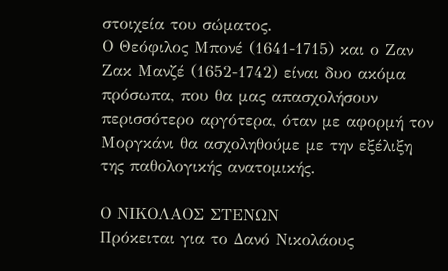στοιχεία του σώματος.
Ο Θεόφιλος Μπονέ (1641-1715) και ο Ζαν Ζακ Μανζέ (1652-1742) είναι δυο ακόμα πρόσωπα, που θα μας απασχολήσουν περισσότερο αργότερα, όταν με αφορμή τον Μοργκάνι θα ασχοληθούμε με την εξέλιξη της παθολογικής ανατομικής.

Ο ΝΙΚΟΛΑΟΣ ΣΤΕΝΩΝ
Πρόκειται για το Δανό Νικολάους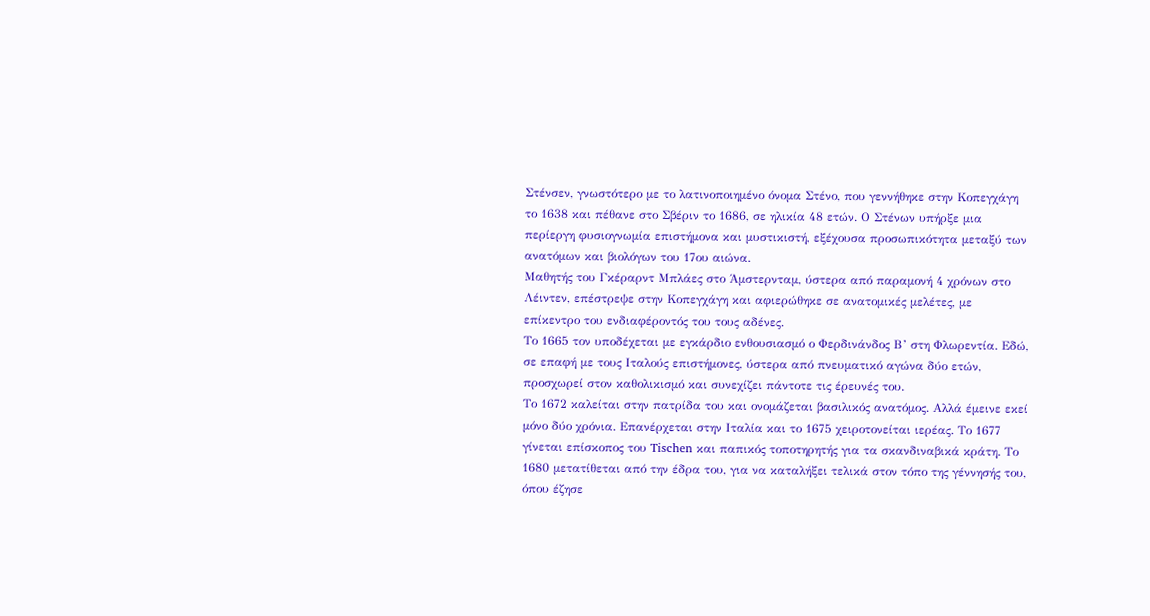Στένσεν, γνωστότερο με το λατινοποιημένο όνομα Στένο, που γεννήθηκε στην Κοπεγχάγη το 1638 και πέθανε στο Σβέριν το 1686, σε ηλικία 48 ετών. Ο Στένων υπήρξε μια περίεργη φυσιογνωμία επιστήμονα και μυστικιστή, εξέχουσα προσωπικότητα μεταξύ των ανατόμων και βιολόγων του 17ου αιώνα.
Μαθητής του Γκέραρντ Μπλάες στο Άμστερνταμ, ύστερα από παραμονή 4 χρόνων στο Λέιντεν, επέστρεψε στην Κοπεγχάγη και αφιερώθηκε σε ανατομικές μελέτες, με επίκεντρο του ενδιαφέροντός του τους αδένες.
Το 1665 τον υποδέχεται με εγκάρδιο ενθουσιασμό ο Φερδινάνδος Β’ στη Φλωρεντία. Εδώ, σε επαφή με τους Ιταλούς επιστήμονες, ύστερα από πνευματικό αγώνα δύο ετών, προσχωρεί στον καθολικισμό και συνεχίζει πάντοτε τις έρευνές του.
Το 1672 καλείται στην πατρίδα του και ονομάζεται βασιλικός ανατόμος. Αλλά έμεινε εκεί μόνο δύο χρόνια. Επανέρχεται στην Ιταλία και το 1675 χειροτονείται ιερέας. Το 1677 γίνεται επίσκοπος του Tischen και παπικός τοποτηρητής για τα σκανδιναβικά κράτη. Το 1680 μετατίθεται από την έδρα του, για να καταλήξει τελικά στον τόπο της γέννησής του, όπου έζησε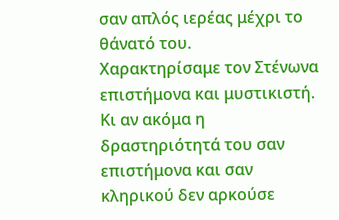σαν απλός ιερέας μέχρι το θάνατό του.
Χαρακτηρίσαμε τον Στένωνα επιστήμονα και μυστικιστή. Κι αν ακόμα η δραστηριότητά του σαν επιστήμονα και σαν κληρικού δεν αρκούσε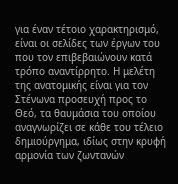για έναν τέτοιο χαρακτηρισμό, είναι οι σελίδες των έργων του που τον επιβεβαιώνουν κατά τρόπο αναντίρρητο. Η μελέτη της ανατομικής είναι για τον Στένωνα προσευχή προς το Θεό, τα θαυμάσια του οποίου αναγνωρίζει σε κάθε του τέλειο δημιούργημα, ιδίως στην κρυφή αρμονία των ζωντανών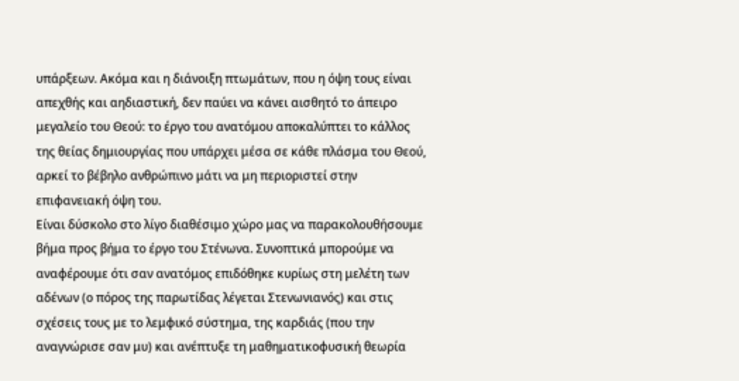υπάρξεων. Ακόμα και η διάνοιξη πτωμάτων, που η όψη τους είναι απεχθής και αηδιαστική, δεν παύει να κάνει αισθητό το άπειρο μεγαλείο του Θεού: το έργο του ανατόμου αποκαλύπτει το κάλλος της θείας δημιουργίας που υπάρχει μέσα σε κάθε πλάσμα του Θεού, αρκεί το βέβηλο ανθρώπινο μάτι να μη περιοριστεί στην επιφανειακή όψη του.
Είναι δύσκολο στο λίγο διαθέσιμο χώρο μας να παρακολουθήσουμε βήμα προς βήμα το έργο του Στένωνα. Συνοπτικά μπορούμε να αναφέρουμε ότι σαν ανατόμος επιδόθηκε κυρίως στη μελέτη των αδένων (ο πόρος της παρωτίδας λέγεται Στενωνιανός) και στις σχέσεις τους με το λεμφικό σύστημα, της καρδιάς (που την αναγνώρισε σαν μυ) και ανέπτυξε τη μαθηματικοφυσική θεωρία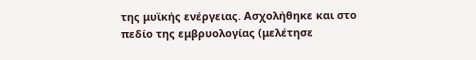της μυϊκής ενέργειας. Ασχολήθηκε και στο πεδίο της εμβρυολογίας (μελέτησε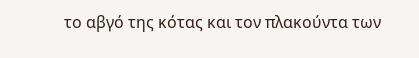το αβγό της κότας και τον πλακούντα των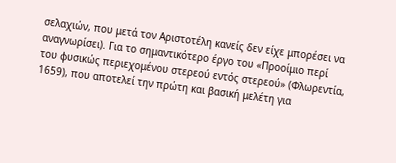σελαχιών, που μετά τον Αριστοτέλη κανείς δεν είχε μπορέσει να αναγνωρίσει). Για το σημαντικότερο έργο του «Προοίμιο περί του φυσικώς περιεχομένου στερεού εντός στερεού» (Φλωρεντία, 1659), που αποτελεί την πρώτη και βασική μελέτη για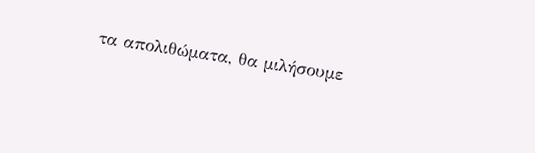τα απολιθώματα, θα μιλήσουμε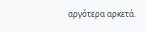αργότερα αρκετά.